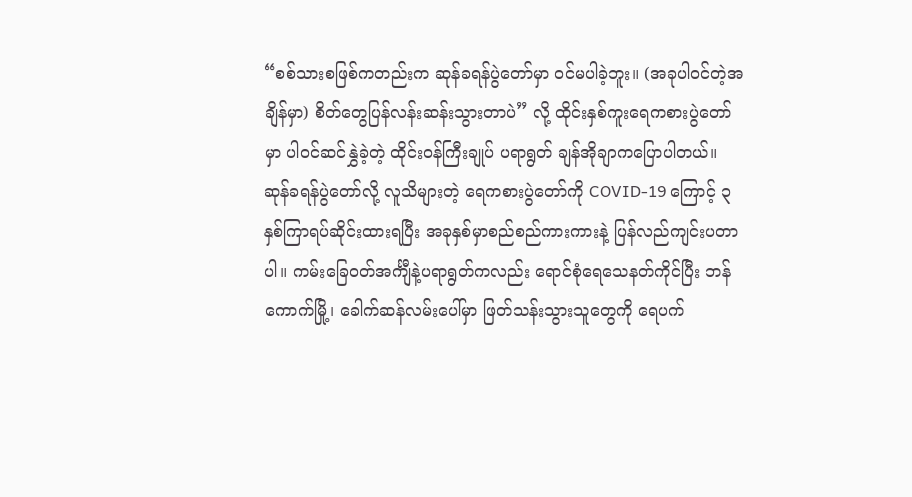“စစ်သားစဖြစ်ကတည်းက ဆုန်ခရန်ပွဲတော်မှာ ဝင်မပါခဲ့ဘူး။ (အခုပါဝင်တဲ့အချိန်မှာ) စိတ်တွေပြန်လန်းဆန်းသွားတာပဲ” လို့ ထိုင်းနှစ်ကူးရေကစားပွဲတော်မှာ ပါဝင်ဆင်နွှဲခဲ့တဲ့ ထိုင်းဝန်ကြီးချုပ် ပရာရွတ် ချန်အိုချာကပြောပါတယ်။
ဆုန်ခရန်ပွဲတော်လို့ လူသိများတဲ့ ရေကစားပွဲတော်ကို COVID-19 ကြောင့် ၃ နှစ်ကြာရပ်ဆိုင်းထားရပြီး အခုနှစ်မှာစည်စည်ကားကားနဲ့ ပြန်လည်ကျင်းပတာပါ။ ကမ်းခြေဝတ်အင်္ကျီနဲ့ပရာရွတ်ကလည်း ရောင်စုံရေသေနတ်ကိုင်ပြီး ဘန်ကောက်မြို့၊ ခေါက်ဆန်လမ်းပေါ်မှာ ဖြတ်သန်းသွားသူတွေကို ရေပက်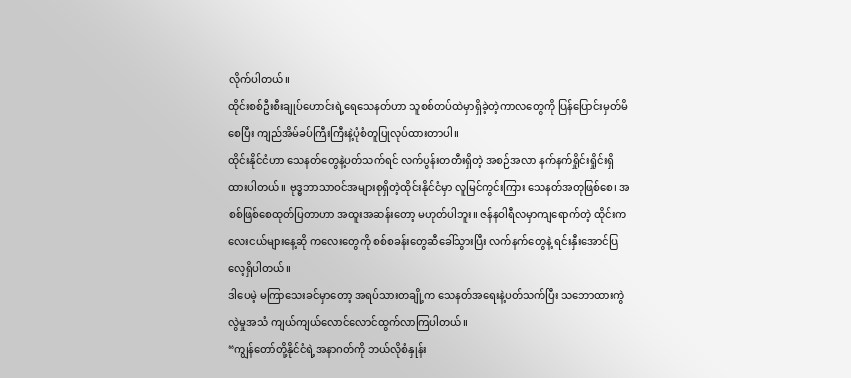လိုက်ပါတယ်။
ထိုင်းစစ်ဦးစီးချုပ်ဟောင်းရဲ့ရေသေနတ်ဟာ သူစစ်တပ်ထဲမှာရှိခဲ့တဲ့ကာလတွေကို ပြန်ပြောင်းမှတ်မိစေပြီး ကျည်အိမ်ခပ်ကြီးကြီးနဲ့ပုံစံတူပြုလုပ်ထားတာပါ။
ထိုင်းနိုင်ငံဟာ သေနတ်တွေနဲ့ပတ်သက်ရင် လက်ပွန်းတတီးရှိတဲ့ အစဉ်အလာ နက်နက်ရှိုင်းရှိုင်းရှိထားပါတယ်။ ဗုဒ္ဓဘာသာဝင်အများစုရှိတဲ့ထိုင်းနိုင်ငံမှာ လူမြင်ကွင်းကြား သေနတ်အတုဖြစ်စေ၊ အစစ်ဖြစ်စေထုတ်ပြတာဟာ အထူးအဆန်းတော့ မဟုတ်ပါဘူး။ ဇန်နဝါရီလမှာကျရောက်တဲ့ ထိုင်းကလေးငယ်များနေ့ဆို ကလေးတွေကို စစ်စခန်းတွေဆီခေါ်သွားပြီး လက်နက်တွေနဲ့ ရင်းနှီးအောင်ပြလေ့ရှိပါတယ်။
ဒါပေမဲ့ မကြာသေးခင်မှာတော့ အရပ်သားတချို့က သေနတ်အရေးနဲ့ပတ်သက်ပြီး သဘောထားကွဲလွဲမှုအသံ ကျယ်ကျယ်လောင်လောင်ထွက်လာကြပါတယ်။
“ကျွန်တော်တို့နိုင်ငံရဲ့အနာဂတ်ကို ဘယ်လိုစံနှုန်း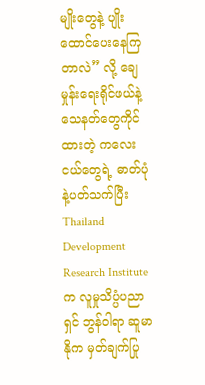မျိုးတွေနဲ့ ပျိုးထောင်ပေးနေကြတာလဲ” လို့ ချေမှုန်းရေးရိုင်ဖယ်နဲ့ သေနတ်တွေကိုင်ထားတဲ့ ကလေးငယ်တွေရဲ့ ဓာတ်ပုံနဲ့ပတ်သက်ပြီး Thailand Development Research Institute က လူမှုသိပ္ပံပညာရှင် ဘွန်ဝါရာ ဆူမာနိုက မှတ်ချက်ပြု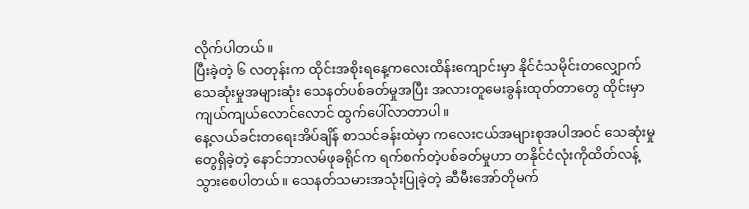လိုက်ပါတယ်။
ပြီးခဲ့တဲ့ ၆ လတုန်းက ထိုင်းအစိုးရနေ့ကလေးထိန်းကျောင်းမှာ နိုင်ငံသမိုင်းတလျှောက် သေဆုံးမှုအများဆုံး သေနတ်ပစ်ခတ်မှုအပြီး အလားတူမေးခွန်းထုတ်တာတွေ ထိုင်းမှာ ကျယ်ကျယ်လောင်လောင် ထွက်ပေါ်လာတာပါ။
နေ့လယ်ခင်းတရေးအိပ်ချိန် စာသင်ခန်းထဲမှာ ကလေးငယ်အများစုအပါအဝင် သေဆုံးမှုတွေရှိခဲ့တဲ့ နောင်ဘာလမ်ဖုခရိုင်က ရက်စက်တဲ့ပစ်ခတ်မှုဟာ တနိုင်ငံလုံးကိုထိတ်လန့်သွားစေပါတယ်။ သေနတ်သမားအသုံးပြုခဲ့တဲ့ ဆီမီးအော်တိုမက်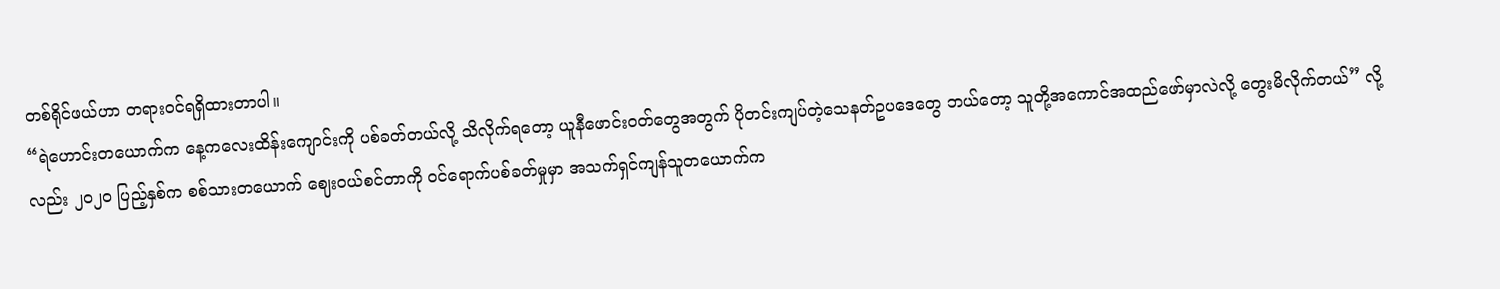တစ်ရိုင်ဖယ်ဟာ တရားဝင်ရရှိထားတာပါ။
“ရဲဟောင်းတယောက်က နေ့ကလေးထိန်းကျောင်းကို ပစ်ခတ်တယ်လို့ သိလိုက်ရတော့ ယူနီဖောင်းဝတ်တွေအတွက် ပိုတင်းကျပ်တဲ့သေနတ်ဥပဒေတွေ ဘယ်တော့ သူတို့အကောင်အထည်ဖော်မှာလဲလို့ တွေးမိလိုက်တယ်” လို့လည်း ၂၀၂၀ ပြည့်နှစ်က စစ်သားတယောက် ဈေးဝယ်စင်တာကို ဝင်ရောက်ပစ်ခတ်မှုမှာ အသက်ရှင်ကျန်သူတယောက်က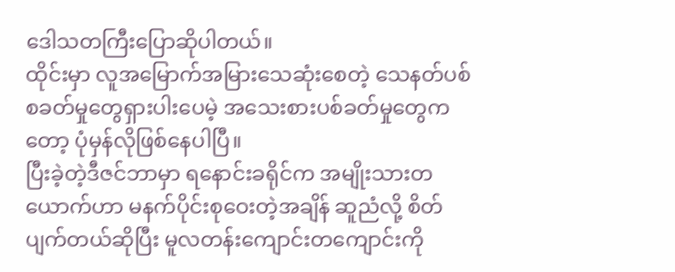ဒေါသတကြီးပြောဆိုပါတယ်။
ထိုင်းမှာ လူအမြောက်အမြားသေဆုံးစေတဲ့ သေနတ်ပစ်စခတ်မှုတွေရှားပါးပေမဲ့ အသေးစားပစ်ခတ်မှုတွေကတော့ ပုံမှန်လိုဖြစ်နေပါပြီ။
ပြီးခဲ့တဲ့ဒီဇင်ဘာမှာ ရနောင်းခရိုင်က အမျိုးသားတယောက်ဟာ မနက်ပိုင်းစုဝေးတဲ့အချိန် ဆူညံလို့ စိတ်ပျက်တယ်ဆိုပြီး မူလတန်းကျောင်းတကျောင်းကို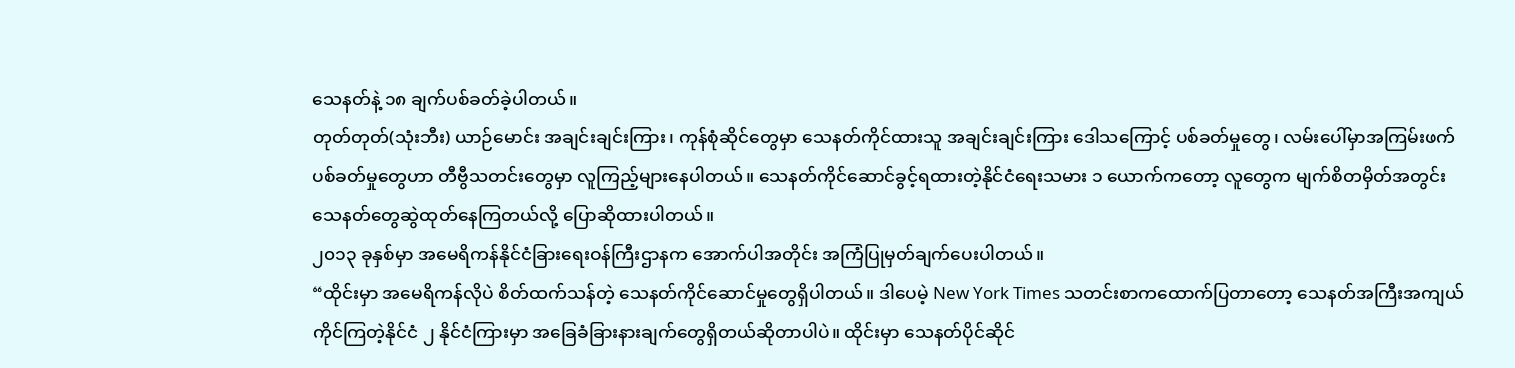သေနတ်နဲ့ ၁၈ ချက်ပစ်ခတ်ခဲ့ပါတယ်။
တုတ်တုတ်(သုံးဘီး) ယာဉ်မောင်း အချင်းချင်းကြား၊ ကုန်စုံဆိုင်တွေမှာ သေနတ်ကိုင်ထားသူ အချင်းချင်းကြား ဒေါသကြောင့် ပစ်ခတ်မှုတွေ၊ လမ်းပေါ်မှာအကြမ်းဖက်ပစ်ခတ်မှုတွေဟာ တီဗွီသတင်းတွေမှာ လူကြည့်များနေပါတယ်။ သေနတ်ကိုင်ဆောင်ခွင့်ရထားတဲ့နိုင်ငံရေးသမား ၁ ယောက်ကတော့ လူတွေက မျက်စိတမှိတ်အတွင်း သေနတ်တွေဆွဲထုတ်နေကြတယ်လို့ ပြောဆိုထားပါတယ်။
၂၀၁၃ ခုနှစ်မှာ အမေရိကန်နိုင်ငံခြားရေးဝန်ကြီးဌာနက အောက်ပါအတိုင်း အကြံပြုမှတ်ချက်ပေးပါတယ်။
“ထိုင်းမှာ အမေရိကန်လိုပဲ စိတ်ထက်သန်တဲ့ သေနတ်ကိုင်ဆောင်မှုတွေရှိပါတယ်။ ဒါပေမဲ့ New York Times သတင်းစာကထောက်ပြတာတော့ သေနတ်အကြီးအကျယ်ကိုင်ကြတဲ့နိုင်ငံ ၂ နိုင်ငံကြားမှာ အခြေခံခြားနားချက်တွေရှိတယ်ဆိုတာပါပဲ။ ထိုင်းမှာ သေနတ်ပိုင်ဆိုင်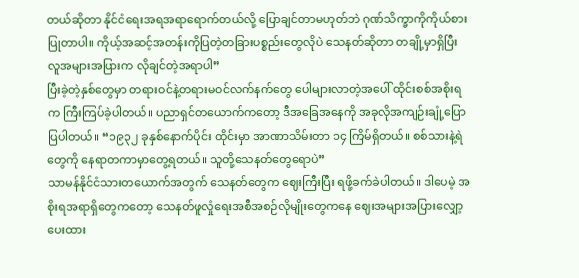တယ်ဆိုတာ နိုင်ငံရေးအရအရာရောက်တယ်လို့ ပြောချင်တာမဟုတ်ဘဲ ဂုဏ်သိက္ခာကိုကိုယ်စားပြုတာပါ။ ကိုယ့်အဆင့်အတန်းကိုပြတဲ့တခြားပစ္စည်းတွေလိုပဲ သေနတ်ဆိုတာ တချို့မှာရှိပြီး လူအများအပြားက လိုချင်တဲ့အရာပါ”
ပြီးခဲ့တဲ့နှစ်တွေမှာ တရားဝင်နဲ့တရားမဝင်လက်နက်တွေ ပေါများလာတဲ့အပေါ် ထိုင်းစစ်အစိုးရက ကြီးကြပ်ခဲ့ပါတယ်။ ပညာရှင်တယောက်ကတော့ ဒီအခြေအနေကို အခုလိုအကျဉ်းချုံ့ပြောပြပါတယ်။ “၁၉၃၂ ခုနှစ်နောက်ပိုင်း ထိုင်းမှာ အာဏာသိမ်းတာ ၁၄ ကြိမ်ရှိတယ်။ စစ်သားနဲ့ရဲတွေကို နေရာတကာမှာတွေ့ရတယ်။ သူတို့သေနတ်တွေရောပဲ”
သာမန်နိုင်ငံသားတယောက်အတွက် သေနတ်တွေက ဈေးကြီးပြီး ရဖို့ခက်ခဲပါတယ်။ ဒါပေမဲ့ အစိုးရအရာရှိတွေကတော့ သေနတ်ဖူလှုံရေးအစီအစဉ်လိုမျိုးတွေကနေ ဈေးအများအပြားလျှော့ပေးထား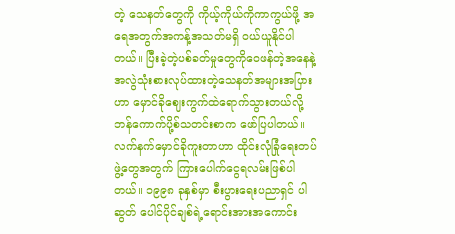တဲ့ သေနတ်တွေကို ကိုယ့်ကိုယ်ကိုကာကွယ်ဖို့ အရေအတွက်အကန့်အသတ်မရှိ ဝယ်ယူနိုင်ပါတယ်။ ပြီးခဲ့တဲ့ပစ်ခတ်မှုတွေကိုဝေဖန်တဲ့အနေနဲ့ အလွဲသုံးစားလုပ်ထားတဲ့သေနတ်အများအပြားဟာ မှောင်ခိုဈေးကွက်ထဲရောက်သွားတယ်လို့ ဘန်ကောက်ပို့စ်သတင်းစာက ဖော်ပြပါတယ်။
လက်နက်မှောင်ခိုကူးတာဟာ ထိုင်းလုံခြုံရေးတပ်ဖွဲ့တွေအတွက် ကြားပေါက်ငွေရလမ်းဖြစ်ပါတယ်။ ၁၉၉၈ ခုနှစ်မှာ စီးပွားရေးပညာရှင် ပါဆွတ် ပေါင်ပိုင်ချစ်ရဲ့ရောင်းအားအကောင်း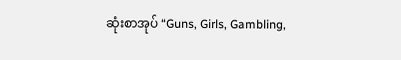ဆုံးစာအုပ် “Guns, Girls, Gambling,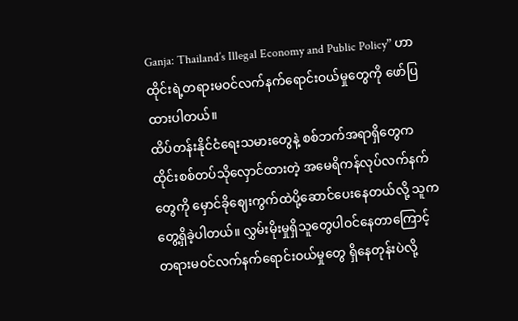Ganja: Thailand’s Illegal Economy and Public Policy” ဟာ ထိုင်းရဲ့တရားမဝင်လက်နက်ရောင်းဝယ်မှုတွေကို ဖော်ပြထားပါတယ်။
ထိပ်တန်းနိုင်ငံရေးသမားတွေနဲ့ စစ်ဘက်အရာရှိတွေက ထိုင်းစစ်တပ်သိုလှောင်ထားတဲ့ အမေရိကန်လုပ်လက်နက်တွေကို မှောင်ခိုဈေးကွက်ထဲပို့ဆောင်ပေးနေတယ်လို့ သူက တွေ့ရှိခဲ့ပါတယ်။ လွှမ်းမိုးမှုရှိသူတွေပါဝင်နေတာကြောင့် တရားမဝင်လက်နက်ရောင်းဝယ်မှုတွေ ရှိနေတုန်းပဲလို့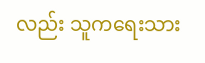လည်း သူကရေးသား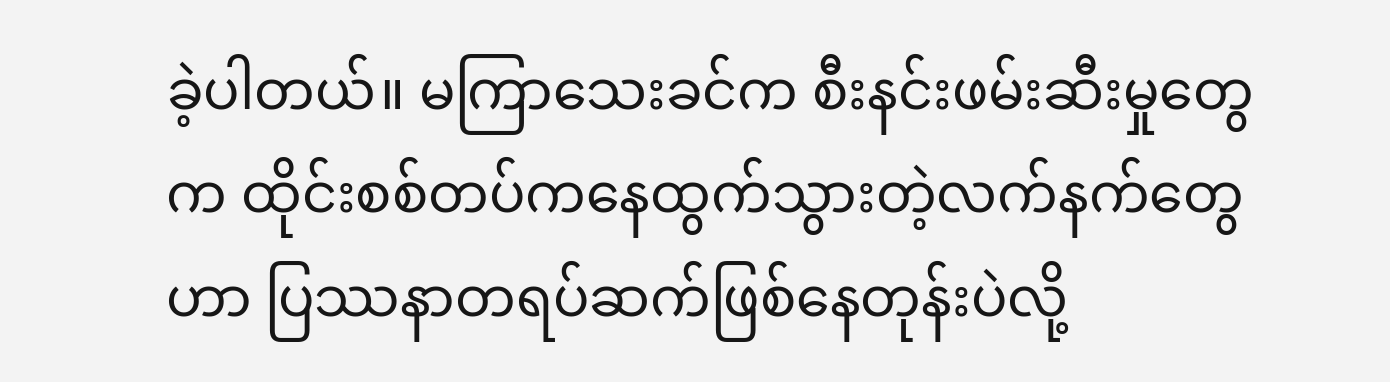ခဲ့ပါတယ်။ မကြာသေးခင်က စီးနင်းဖမ်းဆီးမှုတွေက ထိုင်းစစ်တပ်ကနေထွက်သွားတဲ့လက်နက်တွေဟာ ပြဿနာတရပ်ဆက်ဖြစ်နေတုန်းပဲလို့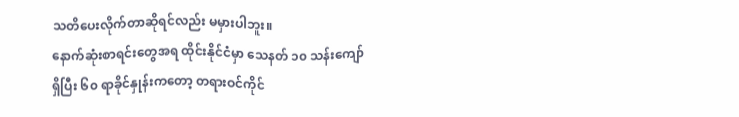သတိပေးလိုက်တာဆိုရင်လည်း မမှားပါဘူး။
နောက်ဆုံးစာရင်းတွေအရ ထိုင်းနိုင်ငံမှာ သေနတ် ၁၀ သန်းကျော်ရှိပြီး ၆၀ ရာခိုင်နှုန်းကတော့ တရားဝင်ကိုင်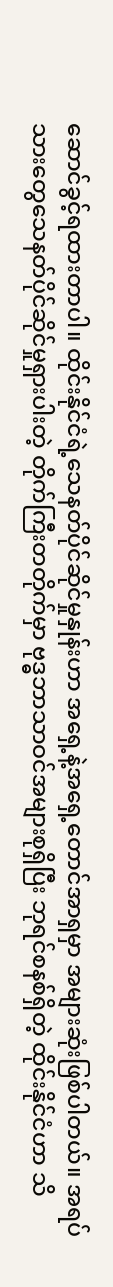ဆောင်ခွင့်ရထားတာပါ။ ထိုင်းနိုင်ငံရဲ့သေနတ်ပိုင်ဆိုင်မှုနှုန်းဟာ အရှေ့နဲ့အရှေ့တောင်အာရှမှာ အများဆုံးဖြစ်ပါတယ်။ အရပ်သားတွေသေနတ်ပိုင်ဆိုင်မှုရှားပါးတဲ့ တိုက်ကြီးတတိုက်မှာ ဗုဒ္ဓဘာသာဝင်အများစုရှိပြီး ဘုရင်စနစ်ရှိတဲ့ ထိုင်းနိုင်ငံဟာ သိ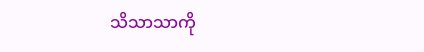သိသာသာကို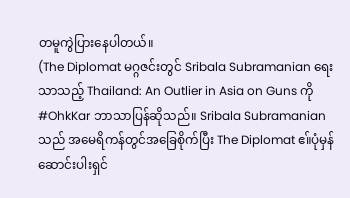တမူကွဲပြားနေပါတယ်။
(The Diplomat မဂ္ဂဇင်းတွင် Sribala Subramanian ရေးသာသည့် Thailand: An Outlier in Asia on Guns ကို #OhkKar ဘာသာပြန်ဆိုသည်။ Sribala Subramanian သည် အမေရိကန်တွင်အခြေစိုက်ပြီး The Diplomat ဧ။်ပုံမှန်ဆောင်းပါးရှင်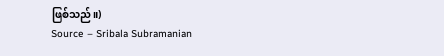ဖြစ်သည်။)
Source – Sribala Subramanian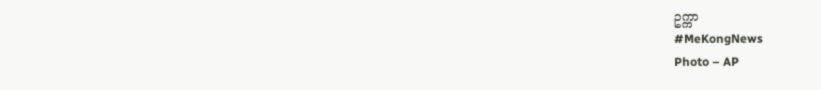ဥက္ကာ
#MeKongNews
Photo – AP